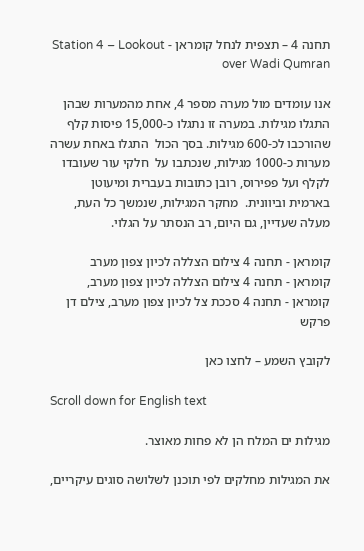תחנה 4 – תצפית לנחל קומראן - Station 4 – Lookout over Wadi Qumran

אנו עומדים מול מערה מספר 4, אחת מהמערות שבהן התגלו מגילות. במערה זו נתגלו כ-15,000 פיסות קלף שהורכבו לכ-600 מגילות. בסך הכול  התגלו באחת עשרה מערות כ-1000 מגילות, שנכתבו על  חלקי עור שעובדו לקלף ועל פפירוס, רובן כתובות בעברית ומיעוטן בארמית וביוונית.  מחקר המגילות, שנמשך כל העת, מעלה שעדיין, גם היום, רב הנסתר על הגלוי.

קומראן - תחנה 4 צילום הצללה לכיון צפון מערב
קומראן - תחנה 4 צילום הצללה לכיון צפון מערב, קומראן - תחנה 4 סככת צל לכיון צפון מערב, צילם דן פרקש

לקובץ השמע – לחצו כאן

Scroll down for English text

מגילות ים המלח הן לא פחות מאוצר.

את המגילות מחלקים לפי תוכנן לשלושה סוגים עיקריים,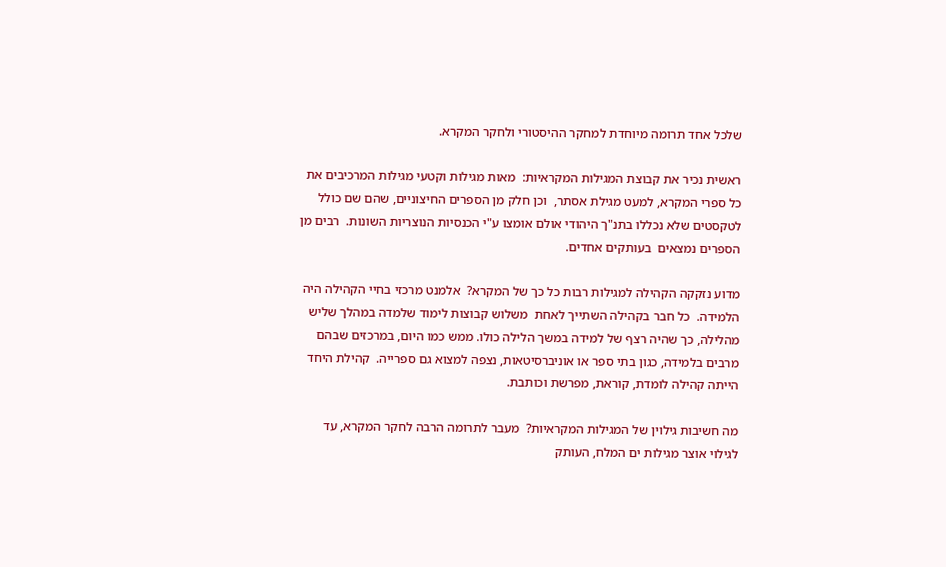שלכל אחד תרומה מיוחדת למחקר ההיסטורי ולחקר המקרא.

ראשית נכיר את קבוצת המגילות המקראיות:  מאות מגילות וקטעי מגילות המרכיבים את כל ספרי המקרא, למעט מגילת אסתר,  וכן חלק מן הספרים החיצוניים, שהם שם כולל לטקסטים שלא נכללו בתנ"ך היהודי אולם אומצו ע"י הכנסיות הנוצריות השונות.  רבים מן הספרים נמצאים  בעותקים אחדים.

מדוע נזקקה הקהילה למגילות רבות כל כך של המקרא?  אלמנט מרכזי בחיי הקהילה היה הלמידה.  כל חבר בקהילה השתייך לאחת  משלוש קבוצות לימוד שלמדה במהלך שליש מהלילה, כך שהיה רצף של למידה במשך הלילה כולו. ממש כמו היום, במרכזים שבהם מרבים בלמידה, כגון בתי ספר או אוניברסיטאות, נצפה למצוא גם ספרייה.  קהילת היחד הייתה קהילה לומדת, קוראת, מפרשת וכותבת.

מה חשיבות גילוין של המגילות המקראיות?  מעבר לתרומה הרבה לחקר המקרא, עד לגילוי אוצר מגילות ים המלח, העותק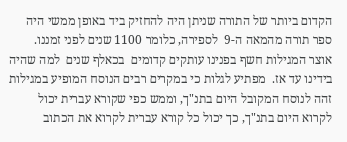הקדום ביותר של התורה שניתן היה להחזיק ביד באופן ממשי היה ספר תורה מהמאה ה-9  לספירה, כלומר 1100 שנים לפני זמננו.  אוצר המגילות חשף בפנינו עותקים קדומים  בכאלף שנים  למה שהיה  בידינו עד אז.  מפתיע לגלות כי במקרים רבים הנוסח המופיע במגילות זהה לנוסח המקובל היום בתנ"ך, וממש כפי שקורא עברית יכול לקרוא היום בתנ"ך, כך יכול כל קורא עברית לקרוא את הכתוב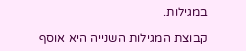במגילות.

קבוצת המגילות השנייה היא אוסף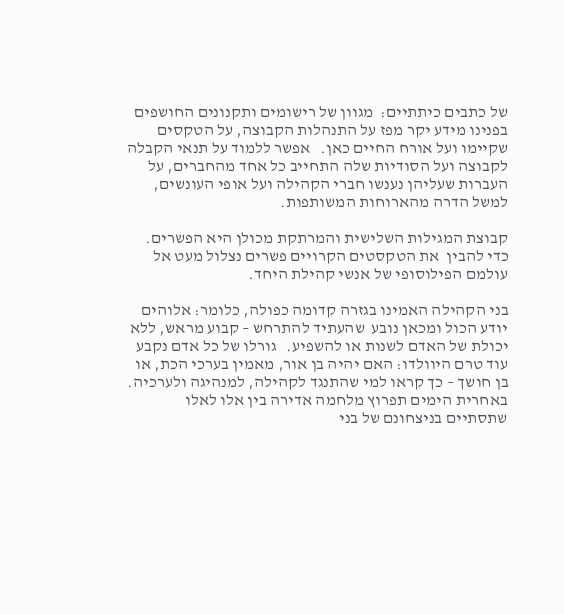של כתבים כיתתיים:  מגוון של רישומים ותקנונים החושפים בפנינו מידע יקר מפז על התנהלות הקבוצה, על הטקסים שקיימו ועל אורח החיים כאן.   אפשר ללמוד על תנאי הקבלה לקבוצה ועל הסודיות שלה התחייב כל אחד מהחברים, על העברות שעליהן נענשו חברי הקהילה ועל אופי העונשים, למשל הדרה מהארוחות המשותפות.

קבוצת המגילות השלישית והמרתקת מכולן היא הפשרים.   כדי להבין  את הטקסטים הקרויים פשרים נצלול מעט אל עולמם הפילוסופי של אנשי קהילת היחד.

בני הקהילה האמינו בגזרה קדומה כפולה, כלומר: אלוהים יודע הכול ומכאן נובע  שהעתיד להתרחש – קבוע מראש, ללא יכולת של האדם לשנות או להשפיע.   גורלו של כל אדם נקבע עוד טרם היוולדו: האם יהיה בן אור, מאמין בערכי הכת, או בן חושך – כך קראו למי שהתנגד לקהילה, למנהיגה ולערכיה.   באחרית הימים תפרוץ מלחמה אדירה בין אלו לאלו שתסתיים בניצחונם של בני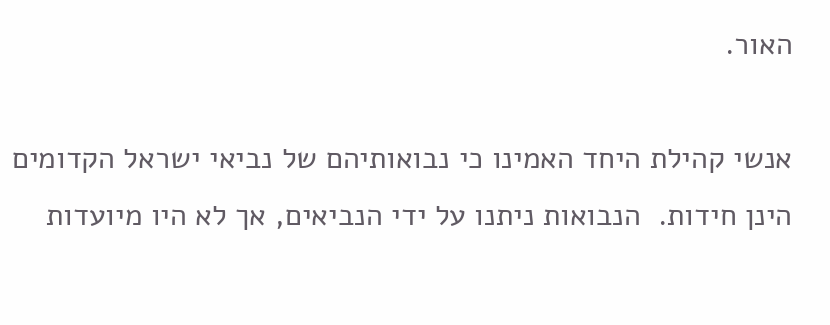האור.

אנשי קהילת היחד האמינו כי נבואותיהם של נביאי ישראל הקדומים הינן חידות.  הנבואות ניתנו על ידי הנביאים, אך לא היו מיועדות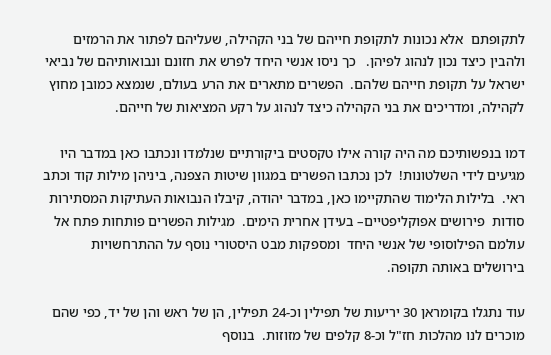לתקופתם  אלא נכונות לתקופת חייהם של בני הקהילה, שעליהם לפתור את הרמזים ולהבין כיצד נכון לנהוג לפיהן.   כך ניסו אנשי היחד לפרש את חזונם ונבואותיהם של נביאי ישראל על תקופת חייהם שלהם.  הפשרים מתארים את הרע בעולם, שנמצא כמובן מחוץ לקהילה, ומדריכים את בני הקהילה כיצד לנהוג על רקע המציאות של חייהם.

דמו בנפשותיכם מה היה קורה אילו טקסטים ביקורתיים שנלמדו ונכתבו כאן במדבר היו מגיעים לידי השלטונות!  לכן נכתבו הפשרים במגוון שיטות הצפנה, ביניהן מילות קוד וכתב ראי.  בלילות הלימוד שהתקיימו כאן, במדבר יהודה, קיבלו הנבואות העתיקות המסתירות סודות  פירושים אפוקליפטיים– בעידן אחרית הימים.  מגילות הפשרים פותחות פתח אל עולמם הפילוסופי של אנשי היחד  ומספקות מבט היסטורי נוסף על ההתרחשויות בירושלים באותה תקופה.

עוד נתגלו בקומראן 30 יריעות של תפילין וכ-24 תפילין, הן של ראש והן של יד, כפי שהם מוכרים לנו מהלכות חז"ל וכ-8 קלפים של מזוזות.  בנוסף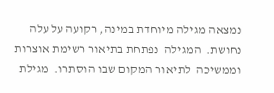נמצאה מגילה מיוחדת במינה, רקועה על עלה נחושת.  המגילה  נפתחת בתיאור רשימת אוצרות וממשיכה  לתיאור המקום שבו הוסתרו.  מגילת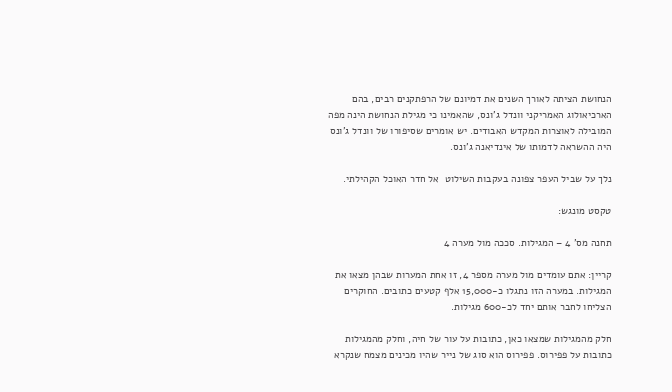הנחושת הציתה לאורך השנים את דמיונם של הרפתקנים רבים, בהם הארכיאולוג האמריקני וונדל ג'ונס, שהאמינו כי מגילת הנחושת הינה מפה המובילה לאוצרות המקדש האבודים. יש אומרים שסיפורו של וונדל ג'ונס היה ההשראה לדמותו של אינדיאנה ג'ונס.

נלך על שביל העפר צפונה בעקבות השילוט  אל חדר האוכל הקהילתי.

טקסט מונגש:

תחנה מס' 4 – המגילות. סככה מול מערה 4

קריין: אתם עומדים מול מערה מספר 4, זו אחת המערות שבהן מצאו את המגילות. במערה הזו נתגלו כ-15,000 אלף קטעים כתובים. החוקרים הצליחו לחבר אותם יחד לכ-600 מגילות.

חלק מהמגילות שמצאו כאן, כתובות על עור של חיה, וחלק מהמגילות כתובות על פפירוס. פפירוס הוא סוג של נייר שהיו מכינים מצמח שנקרא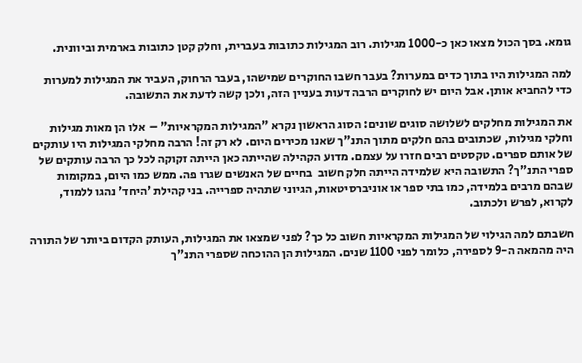גומא. בסך הכול מצאו כאן כ-1000 מגילות. רוב המגילות כתובות בעברית, וחלק קטן כתובות בארמית וביוונית.

למה המגילות היו בתוך כדים במערות? בעבר חשבו החוקרים שמישהו, בעבר הרחוק, העביר את המגילות למערות כדי להחביא אותן. אבל היום יש לחוקרים הרבה דעות בעניין הזה, ולכן קשה לדעת את התשובה.

את המגילות מחלקים לשלושה סוגים שונים: הסוג הראשון נקרא "המגילות המקראיות" –  אלו הן מאות מגילות וחלקי מגילות, שכתובים בהם חלקים מתוך התנ"ך שאנו מכירים היום. לא רק זה! הרבה מחלקי המגילות היו עותקים של אותם ספרים. טקסטים רבים חזרו על עצמם. מדוע הקהילה שהייתה כאן הייתה זקוקה לכל כך הרבה עותקים של ספרי התנ"ך? התשובה היא שלמידה הייתה חלק חשוב  בחיים של האנשים שגרו פה. ממש כמו היום, במקומות שבהם מרבים בלמידה, כמו בתי ספר או אוניברסיטאות, הגיוני שתהיה ספרייה. בני קהילת 'היחד' נהגו ללמוד, לקרוא, לפרש ולכתוב.

חשבתם למה הגילוי של המגילות המקראיות חשוב כל כך? לפני שמצאו את המגילות, העותק הקדום ביותר של התורה היה מהמאה ה-9 לספירה, כלומר לפני 1100 שנים. המגילות הן ההוכחה שספרי התנ"ך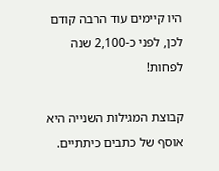היו קיימים עוד הרבה קודם לכן, לפני כ-2,100 שנה לפחות!

קבוצת המגילות השנייה היא אוסף של כתבים כיתתיים.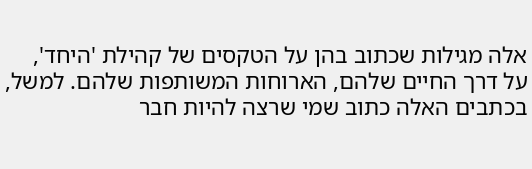אלה מגילות שכתוב בהן על הטקסים של קהילת 'היחד', על דרך החיים שלהם, הארוחות המשותפות שלהם. למשל, בכתבים האלה כתוב שמי שרצה להיות חבר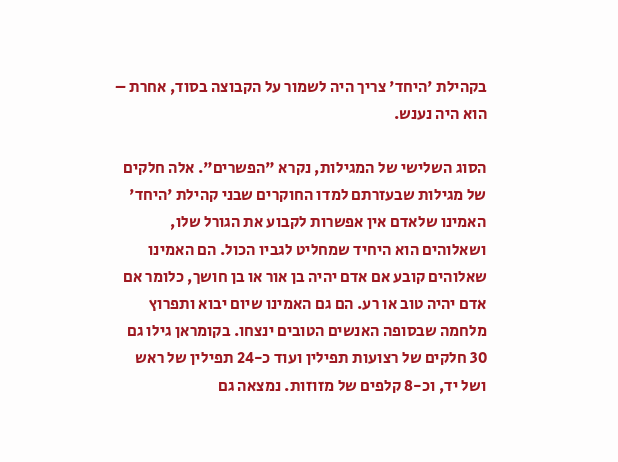בקהילת 'היחד' צריך היה לשמור על הקבוצה בסוד, אחרת – הוא היה נענש.

הסוג השלישי של המגילות, נקרא "הפשרים". אלה חלקים של מגילות שבעזרתם למדו החוקרים שבני קהילת 'היחד' האמינו שלאדם אין אפשרות לקבוע את הגורל שלו, ושאלוהים הוא היחיד שמחליט לגביו הכול. הם האמינו שאלוהים קובע אם אדם יהיה בן אור או בן חושך, כלומר אם אדם יהיה טוב או רע. הם גם האמינו שיום יבוא ותפרוץ מלחמה שבסופה האנשים הטובים ינצחו. בקומראן גילו גם 30 חלקים של רצועות תפילין ועוד כ-24 תפילין של ראש ושל יד, וכ-8 קלפים של מזוזות. נמצאה גם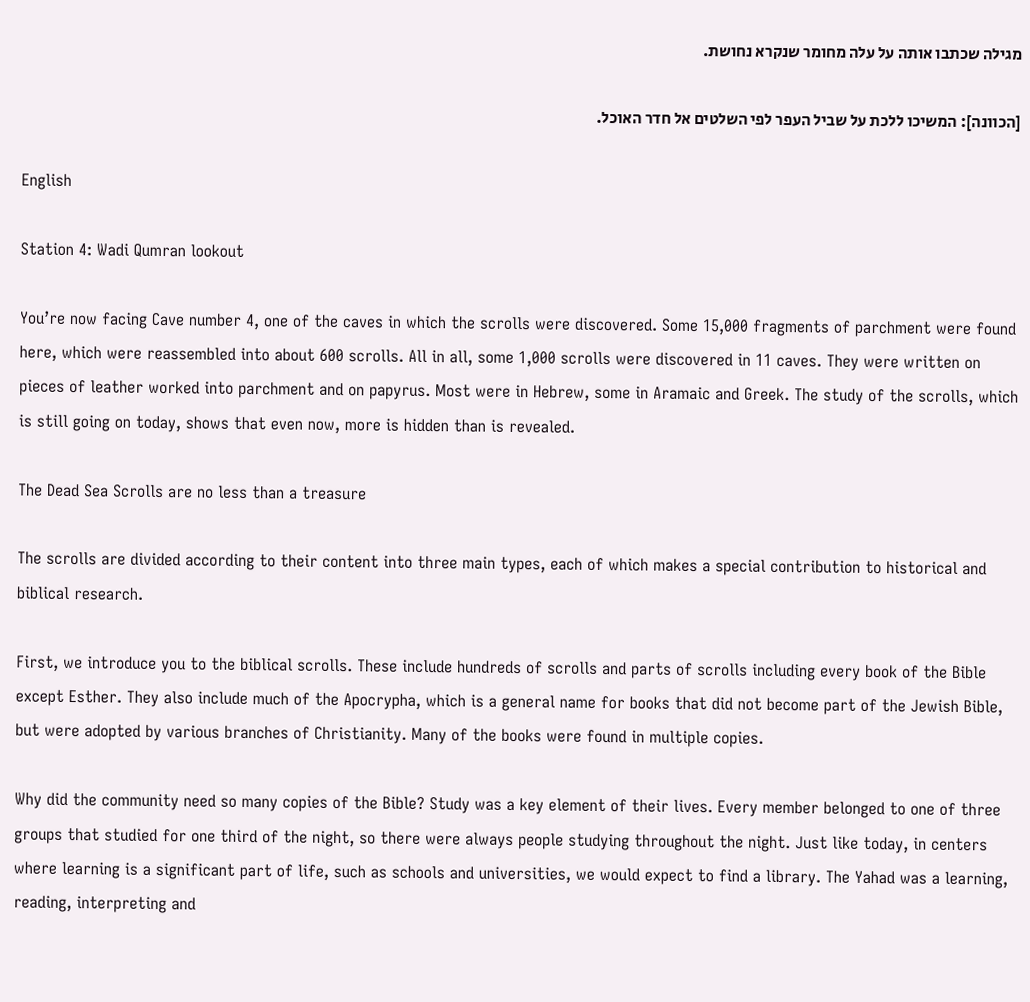מגילה שכתבו אותה על עלה מחומר שנקרא נחושת.

[הכוונה]: המשיכו ללכת על שביל העפר לפי השלטים אל חדר האוכל.

English

Station 4: Wadi Qumran lookout

You’re now facing Cave number 4, one of the caves in which the scrolls were discovered. Some 15,000 fragments of parchment were found here, which were reassembled into about 600 scrolls. All in all, some 1,000 scrolls were discovered in 11 caves. They were written on pieces of leather worked into parchment and on papyrus. Most were in Hebrew, some in Aramaic and Greek. The study of the scrolls, which is still going on today, shows that even now, more is hidden than is revealed.

The Dead Sea Scrolls are no less than a treasure

The scrolls are divided according to their content into three main types, each of which makes a special contribution to historical and biblical research.

First, we introduce you to the biblical scrolls. These include hundreds of scrolls and parts of scrolls including every book of the Bible except Esther. They also include much of the Apocrypha, which is a general name for books that did not become part of the Jewish Bible, but were adopted by various branches of Christianity. Many of the books were found in multiple copies.

Why did the community need so many copies of the Bible? Study was a key element of their lives. Every member belonged to one of three groups that studied for one third of the night, so there were always people studying throughout the night. Just like today, in centers where learning is a significant part of life, such as schools and universities, we would expect to find a library. The Yahad was a learning, reading, interpreting and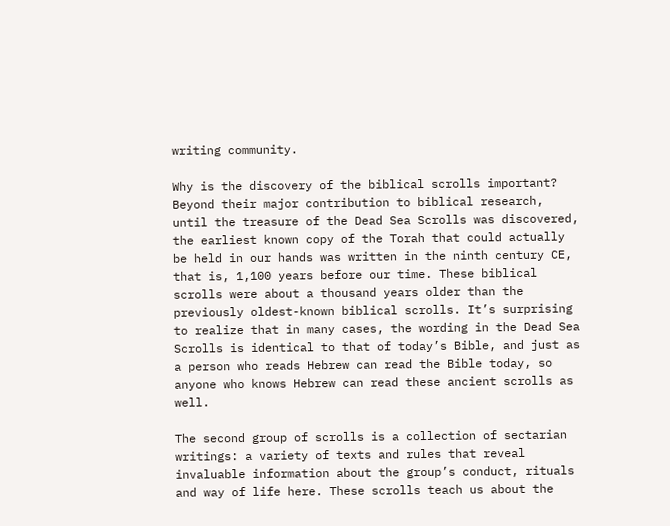writing community.

Why is the discovery of the biblical scrolls important? Beyond their major contribution to biblical research, until the treasure of the Dead Sea Scrolls was discovered, the earliest known copy of the Torah that could actually be held in our hands was written in the ninth century CE, that is, 1,100 years before our time. These biblical scrolls were about a thousand years older than the previously oldest-known biblical scrolls. It’s surprising to realize that in many cases, the wording in the Dead Sea Scrolls is identical to that of today’s Bible, and just as a person who reads Hebrew can read the Bible today, so anyone who knows Hebrew can read these ancient scrolls as well.

The second group of scrolls is a collection of sectarian writings: a variety of texts and rules that reveal invaluable information about the group’s conduct, rituals and way of life here. These scrolls teach us about the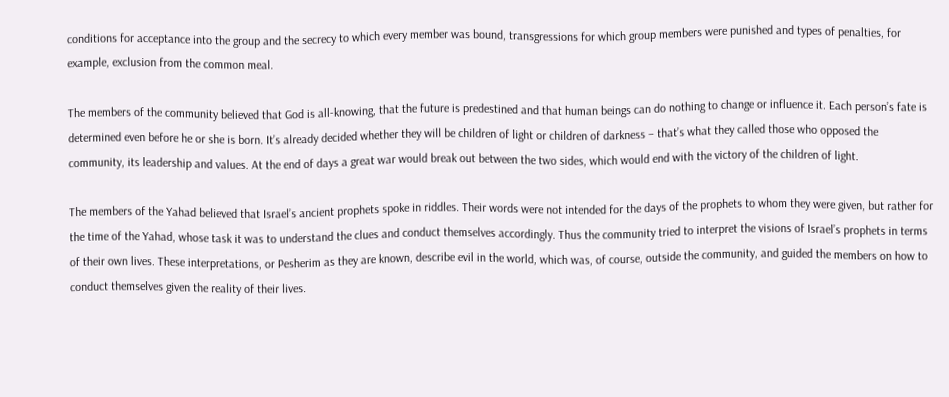conditions for acceptance into the group and the secrecy to which every member was bound, transgressions for which group members were punished and types of penalties, for example, exclusion from the common meal.

The members of the community believed that God is all-knowing, that the future is predestined and that human beings can do nothing to change or influence it. Each person’s fate is determined even before he or she is born. It’s already decided whether they will be children of light or children of darkness – that’s what they called those who opposed the community, its leadership and values. At the end of days a great war would break out between the two sides, which would end with the victory of the children of light.

The members of the Yahad believed that Israel’s ancient prophets spoke in riddles. Their words were not intended for the days of the prophets to whom they were given, but rather for the time of the Yahad, whose task it was to understand the clues and conduct themselves accordingly. Thus the community tried to interpret the visions of Israel’s prophets in terms of their own lives. These interpretations, or Pesherim as they are known, describe evil in the world, which was, of course, outside the community, and guided the members on how to conduct themselves given the reality of their lives.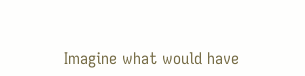Imagine what would have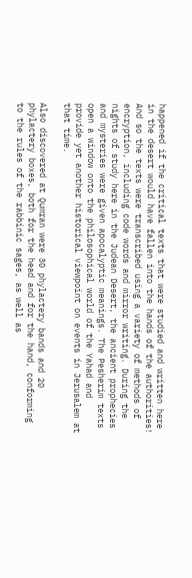happened if the critical texts that were studied and written here in the desert would have fallen into the hands of the authorities! And so the texts were transcribed using a variety of methods of encryption, including code words and mirror writing. During the nights of study here in the Judean Desert, the ancient prophecies and mysteries were given apocalyptic meanings. The Pesherim texts open a window onto the philosophical world of the Yahad and provide yet another historical viewpoint on events in Jerusalem at that time.

Also discovered at Qumran were 30 phylactery bands and 20 phylactery boxes, both for the head and for the hand, conforming to the rules of the rabbinic sages, as well as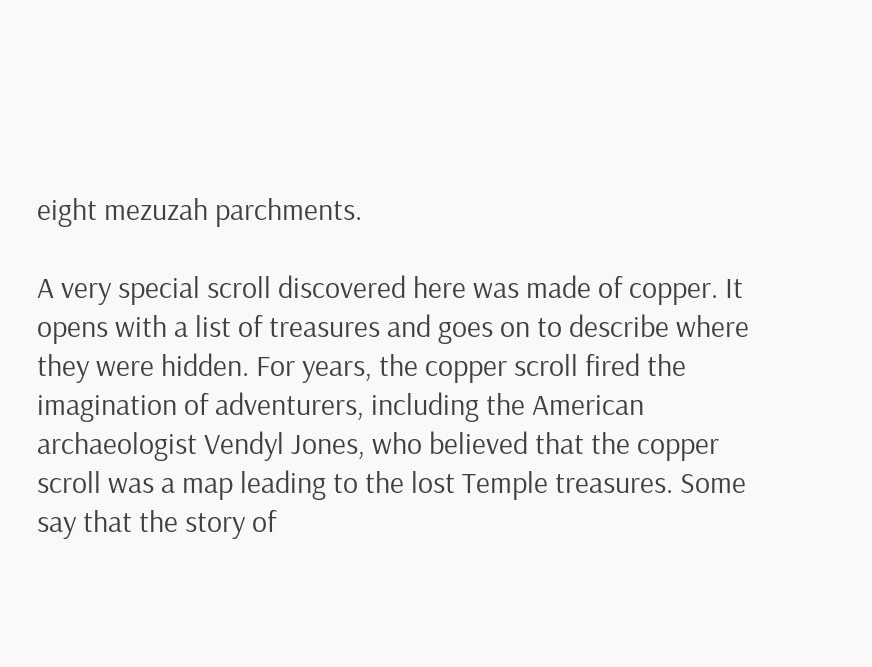eight mezuzah parchments.

A very special scroll discovered here was made of copper. It opens with a list of treasures and goes on to describe where they were hidden. For years, the copper scroll fired the imagination of adventurers, including the American archaeologist Vendyl Jones, who believed that the copper scroll was a map leading to the lost Temple treasures. Some say that the story of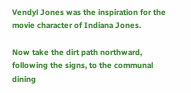Vendyl Jones was the inspiration for the movie character of Indiana Jones.

Now take the dirt path northward, following the signs, to the communal dining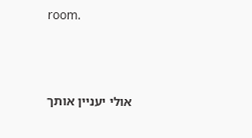room.



אולי יעניין אותך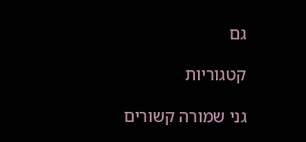גם

קטגוריות

גני שמורה קשורים